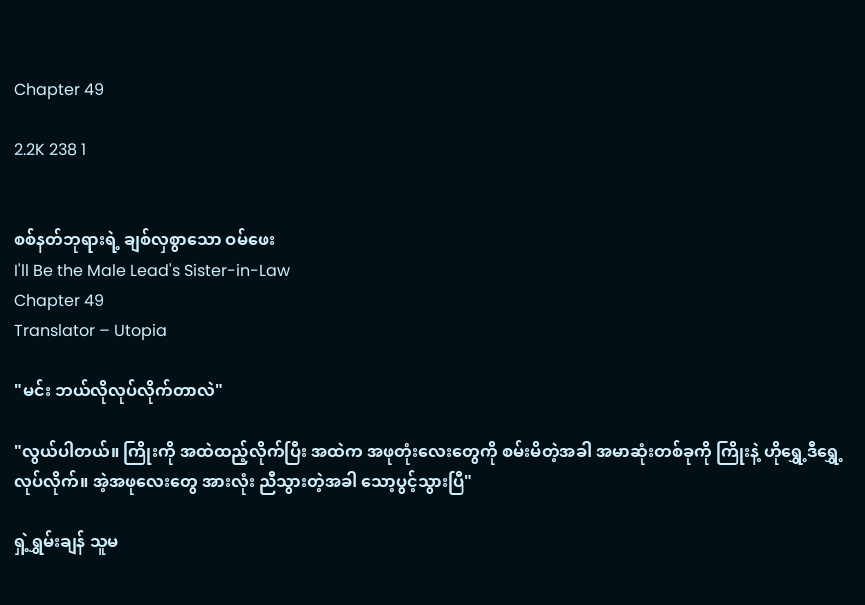Chapter 49

2.2K 238 1


စစ်နတ်ဘုရားရဲ့ ချစ်လှစွာသော ဝမ်ဖေး
I'll Be the Male Lead's Sister-in-Law
Chapter 49
Translator – Utopia

"မင်း ဘယ်လိုလုပ်လိုက်တာလဲ"

"လွယ်ပါတယ်။ ကြိုးကို အထဲထည့်လိုက်ပြီး အထဲက အဖုတုံးလေးတွေကို စမ်းမိတဲ့အခါ အမာဆုံးတစ်ခုကို ကြိုးနဲ့ ဟိုရွှေ့ဒီရွှေ့လုပ်လိုက်။ အဲ့အဖုလေးတွေ အားလုံး ညီသွားတဲ့အခါ သော့ပွင့်သွားပြီ"

ရှဲ့ရွှမ်းချန် သူမ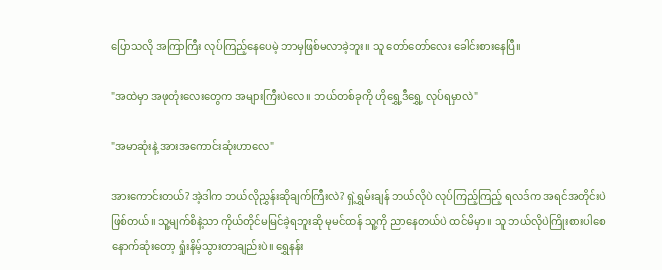ပြောသလို အကြာကြီး လုပ်ကြည့်နေပေမဲ့ ဘာမှဖြစ်မလာခဲ့ဘူး။ သူ တော်တော်လေး ခေါင်းစားနေပြီ။

"အထဲမှာ အဖုတုံးလေးတွေက အများကြီးပဲလေ။ ဘယ်တစ်ခုကို ဟိုရွှေ့ဒီရွှေ့ လုပ်ရမှာလဲ"

"အမာဆုံးနဲ့ အားအကောင်းဆုံးဟာလေ"

အားကောင်းတယ်? အဲ့ဒါက ဘယ်လိုညွှန်းဆိုချက်ကြီးလဲ? ရှဲ့ရွှမ်းချန် ဘယ်လိုပဲ လုပ်ကြည့်ကြည့် ရလဒ်က အရင်အတိုင်းပဲဖြစ်တယ်။ သူ့မျက်စိနဲ့သာ ကိုယ်တိုင်မမြင်ခဲ့ရဘူးဆို မုမင်ထန် သူ့ကို ညာနေတယ်ပဲ ထင်မိမှာ။ သူ ဘယ်လိုပဲကြိုးစားပါစေ နောက်ဆုံးတော့ ရှုံးနိမ့်သွားတာချည်းပဲ။ ရွှေနန်း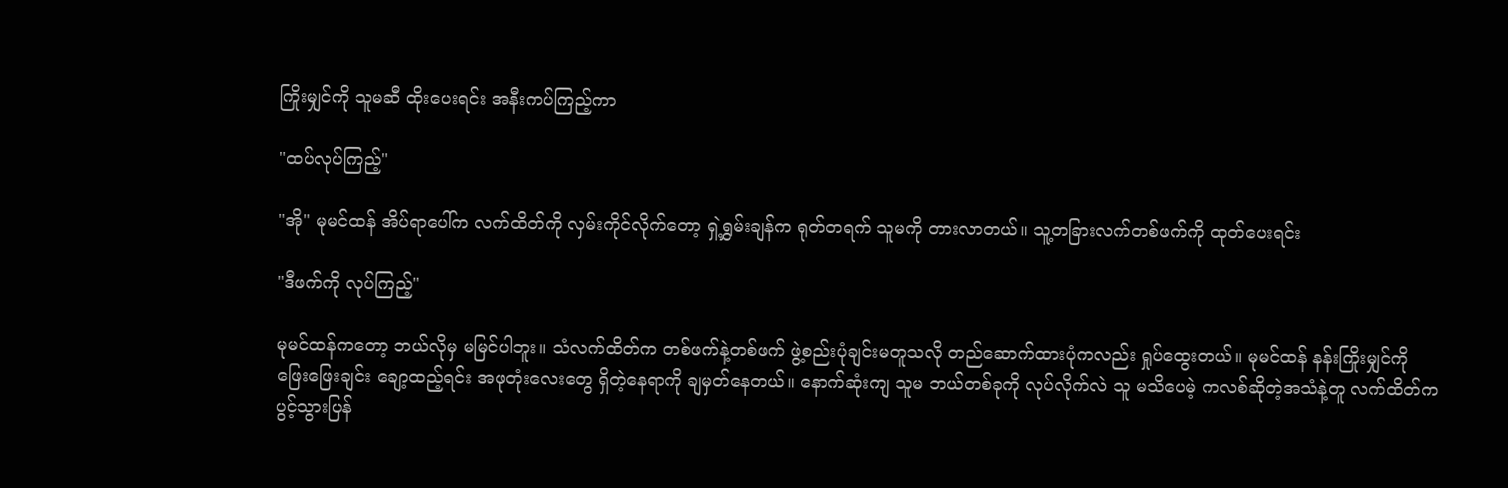ကြိုးမျှင်ကို သူမဆီ ထိုးပေးရင်း အနီးကပ်ကြည့်ကာ

"ထပ်လုပ်ကြည့်"

"အို" မုမင်ထန် အိပ်ရာပေါ်က လက်ထိတ်ကို လှမ်းကိုင်လိုက်တော့ ရှဲ့ရွှမ်းချန်က ရုတ်တရက် သူမကို တားလာတယ်။ သူ့တခြားလက်တစ်ဖက်ကို ထုတ်ပေးရင်း

"ဒီဖက်ကို လုပ်ကြည့်"

မုမင်ထန်ကတော့ ဘယ်လိုမှ မမြင်ပါဘူး။ သံလက်ထိတ်က တစ်ဖက်နဲ့တစ်ဖက် ဖွဲ့စည်းပုံချင်းမတူသလို တည်ဆောက်ထားပုံကလည်း ရှုပ်ထွေးတယ်။ မုမင်ထန် နန်းကြိုးမျှင်ကို ဖြေးဖြေးချင်း ချော့ထည့်ရင်း အဖုတုံးလေးတွေ ရှိတဲ့နေရာကို ချမှတ်နေတယ်။ နောက်ဆုံးကျ သူမ ဘယ်တစ်ခုကို လုပ်လိုက်လဲ သူ မသိပေမဲ့ ကလစ်ဆိုတဲ့အသံနဲ့တူ လက်ထိတ်က ပွင့်သွားပြန်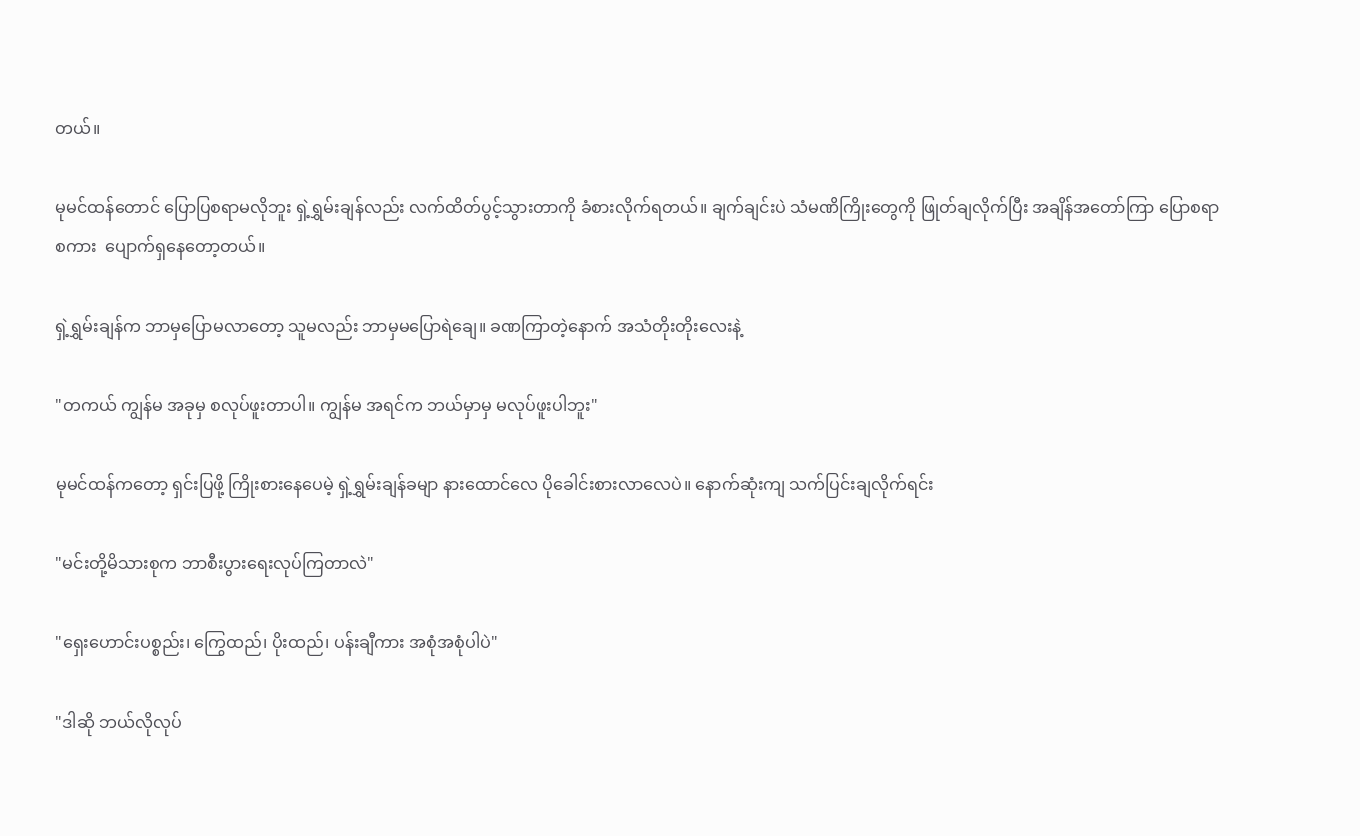တယ်။

မုမင်ထန်တောင် ပြောပြစရာမလိုဘူး ရှဲ့ရွှမ်းချန်လည်း လက်ထိတ်ပွင့်သွားတာကို ခံစားလိုက်ရတယ်။ ချက်ချင်းပဲ သံမဏိကြိုးတွေကို ဖြုတ်ချလိုက်ပြီး အချိန်အတော်ကြာ ပြောစရာစကား  ပျောက်ရှနေတော့တယ်။

ရှဲ့ရွှမ်းချန်က ဘာမှပြောမလာတော့ သူမလည်း ဘာမှမပြောရဲချေ။ ခဏကြာတဲ့နောက် အသံတိုးတိုးလေးနဲ့

"တကယ် ကျွန်မ အခုမှ စလုပ်ဖူးတာပါ။ ကျွန်မ အရင်က ဘယ်မှာမှ မလုပ်ဖူးပါဘူး"

မုမင်ထန်ကတော့ ရှင်းပြဖို့ ကြိုးစားနေပေမဲ့ ရှဲ့ရွှမ်းချန်ခမျာ နားထောင်လေ ပိုခေါင်းစားလာလေပဲ။ ‌နောက်ဆုံးကျ သက်ပြင်းချလိုက်ရင်း

"မင်းတို့မိသားစုက ဘာစီးပွား‌ရေးလုပ်ကြတာလဲ"

"ရှေးဟောင်းပစ္စည်း၊ ကြွေထည်၊ ပိုးထည်၊ ပန်းချီကား အစုံအစုံပါပဲ"

"ဒါဆို ဘယ်လိုလုပ်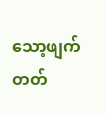သော့ဖျက်တတ်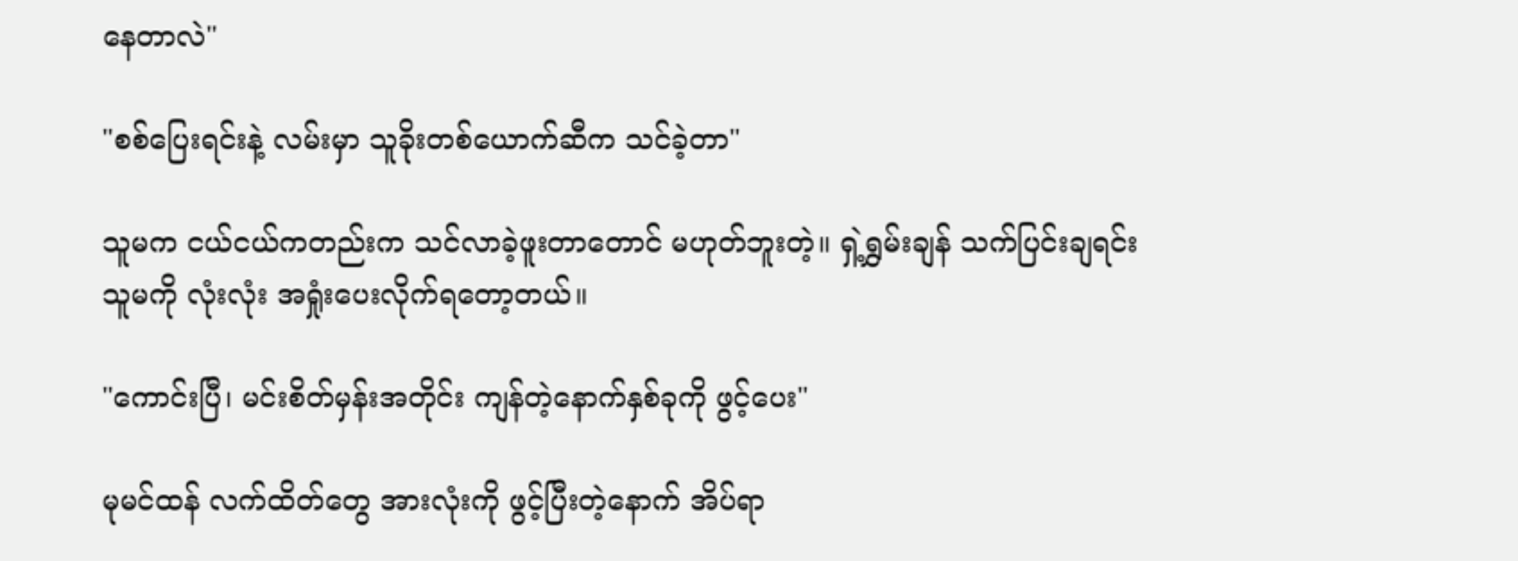နေတာလဲ"

"စစ်ပြေးရင်းနဲ့ လမ်းမှာ သူခိုးတစ်ယောက်ဆီက သင်ခဲ့တာ"

သူမက ငယ်ငယ်ကတည်းက သင်လာခဲ့ဖူးတာတောင် မဟုတ်ဘူးတဲ့။ ရှဲ့ရွှမ်းချန် သက်ပြင်းချရင်း သူမကို လုံးလုံး အရှုံးပေးလိုက်ရတော့တယ်။

"ကောင်းပြီ၊ မင်းစိတ်မှန်းအတိုင်း ကျန်တဲ့နောက်နှစ်ခုကို ဖွင့်ပေး"

မုမင်ထန် လက်ထိတ်တွေ အားလုံးကို ဖွင့်ပြီးတဲ့နောက် အိပ်ရာ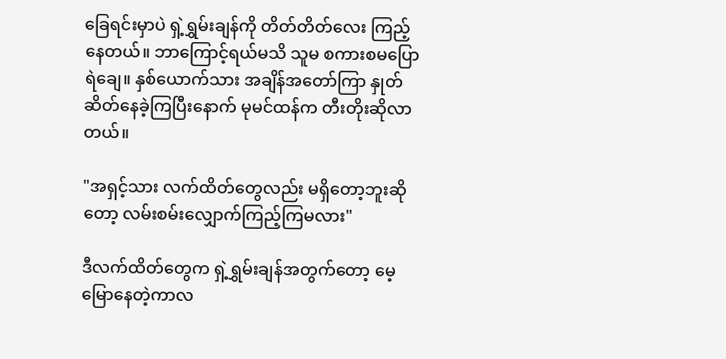ခြေရင်းမှာပဲ ရှဲ့ရွှမ်းချန်ကို တိတ်တိတ်လေး ကြည့်နေတယ်။ ဘာကြောင့်ရယ်မသိ သူမ စကားစမပြောရဲချေ။ နှစ်ယောက်သား အချိန်အတော်ကြာ နှုတ်ဆိတ်နေခဲ့ကြပြီးနောက် မုမင်ထန်က တီးတိုးဆိုလာတယ်။

"အရှင့်သား လက်ထိတ်တွေလည်း မရှိတော့ဘူးဆိုတော့ လမ်းစမ်းလျှောက်ကြည့်ကြမလား"

ဒီလက်ထိတ်တွေက ရှဲ့ရွှမ်းချန်အတွက်တော့ မေ့မြောနေတဲ့ကာလ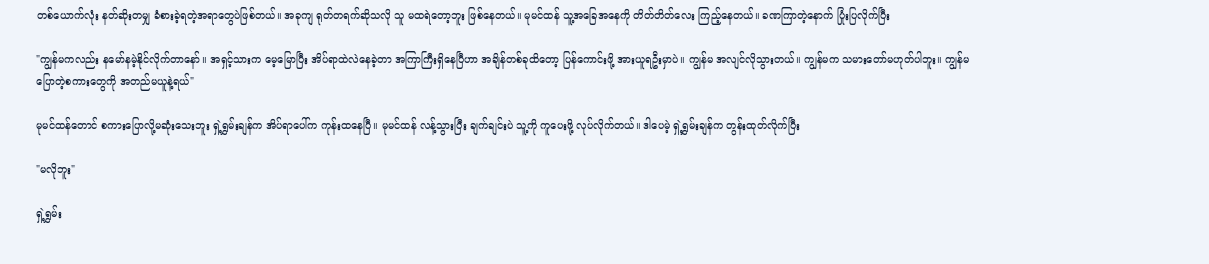တစ်ယောက်လုံး နတ်ဆိုးတမျှ ခံစားခဲ့ရတဲ့အရာတွေပဲဖြစ်တယ်။ အခုကျ ရုတ်တရက်ဆိုသလို သူ မထရဲတော့ဘူး ဖြစ်နေတယ်။ မုမင်ထန် သူ့အခြေအနေကို တိတ်တိတ်လေး ကြည့်နေတယ်။ ခဏကြာတဲ့နောက် ပြုံးပြလိုက်ပြီး

"ကျွန်မကလည်း နမော်နမဲ့နိုင်လိုက်တာနော်။ အရှင့်သားက မေ့မြောပြီး အိပ်ရာထဲလဲနေခဲ့တာ အကြာကြီးရှိနေပြီဟာ အချိန်တစ်ခုထိတော့ ပြန်ကောင်းဖို့ အားယူရဦးမှာပဲ။ ကျွန်မ အလျင်လိုသွားတယ်။ ကျွန်မက သမားတော်မဟုတ်ပါဘူး။ ကျွန်မပြောတဲ့စကားတွေကို အတည်မယူနဲ့ရယ်"

မုမင်ထန်တောင် စကားပြောလို့မဆုံးသေးဘူး ရှဲ့ရွှမ်းချန်က အိပ်ရာပေါ်က ကုန်းထနေပြီ။ မုမင်ထန် လန့်သွားပြီး ချက်ချင်းပဲ သူ့ကို ကူပေးဖို့ လုပ်လိုက်တယ်။ ဒါပေမဲ့ ရှဲ့ရွှမ်းချန်က တွန်းထုတ်လိုက်ပြီး

"မလိုဘူး"

ရှဲ့ရွှမ်း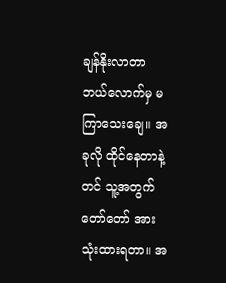ချန်နိုးလာတာ ဘယ်လောက်မှ မကြာသေးချေ။ အခုလို ထိုင်နေတာနဲ့တင် သူ့အတွက် တော်တော် အားသုံးထားရတာ။ အ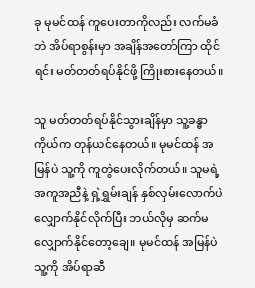ခု မုမင်ထန် ကူပေးတာကိုလည်း လက်မခံဘဲ အိပ်ရာစွန်းမှာ အချိန်အတော်ကြာ ထိုင်ရင်း မတ်တတ်ရပ်နိုင်ဖို့ ကြိုးစားနေတယ်။

သူ မတ်တတ်ရပ်နိုင်သွားချိန်မှာ သူ့ခန္ဓာကိုယ်က တုန်ယင်နေတယ်။ မုမင်ထန် အမြန်ပဲ သူ့ကို ကူတွဲပေးလိုက်တယ်။ သူမရဲ့အကူအညီနဲ့ ရှဲ့ရွှမ်းချန် နှစ်လှမ်းလောက်ပဲ လျှောက်နိုင်လိုက်ပြီး ဘယ်လိုမှ ဆက်မလျှောက်နိုင်တော့ချေ။ မုမင်ထန် အမြန်ပဲ သူ့ကို အိပ်ရာဆီ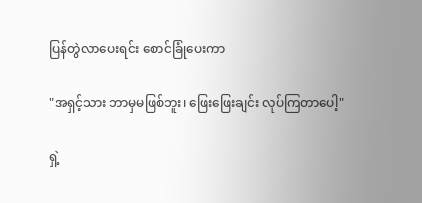ပြန်တွဲလာပေးရင်း စောင်ခြုံပေးကာ

"အရှင့်သား ဘာမှမဖြစ်ဘူး၊ ‌ဖြေးဖြေးချင်း လုပ်ကြတာပေါ့"

ရှဲ့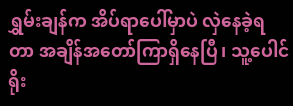ရွှမ်းချန်က အိပ်ရာပေါ်မှာပဲ လှဲနေခဲ့ရတာ အချိန်အတော်ကြာရှိနေပြီ၊ သူ့ပေါင်ရိုး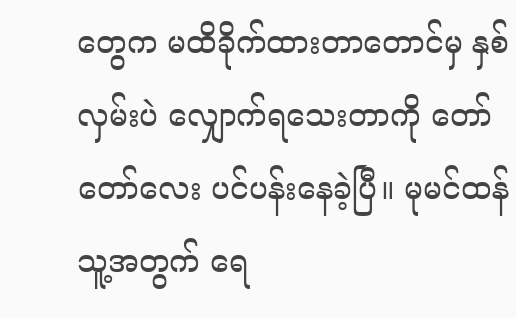တွေက မထိခိုက်ထားတာတောင်မှ နှစ်လှမ်းပဲ လျှောက်ရသေးတာကို တော်တော်လေး ပင်ပန်းနေခဲ့ပြီ။ မုမင်ထန် သူ့အတွက် ရေ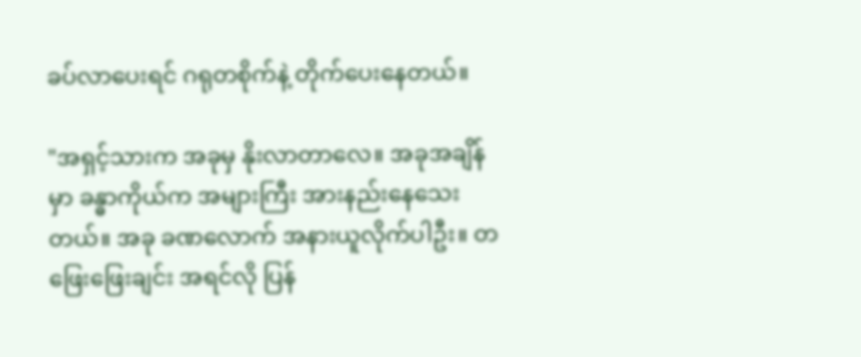ခပ်လာပေးရင် ဂရုတစိုက်နဲ့ တိုက်ပေးနေတယ်။

"အရှင့်သားက အခုမှ နိုးလာတာလေ။ အခုအချိန်မှာ ခန္ဓာကိုယ်က အများကြီး အားနည်းနေသေးတယ်။ အခု ခဏလောက် အနားယူလိုက်ပါဦး။ တဖြေးဖြေးချင်း အရင်လို ပြန်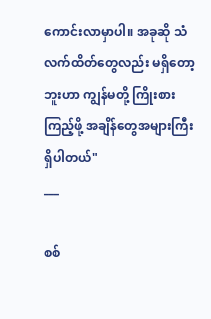ကောင်းလာမှာပါ။ အခုဆို သံလက်ထိတ်တွေလည်း မရှိ‌တော့ဘူးဟာ ကျွန်မတို့ ကြိုးစားကြည့်ဖို့ အချိန်တွေအများကြီး ရှိပါတယ်"
___

စစ်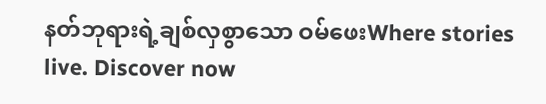နတ်ဘုရားရဲ့ချစ်လှစွာသော ဝမ်ဖေးWhere stories live. Discover now